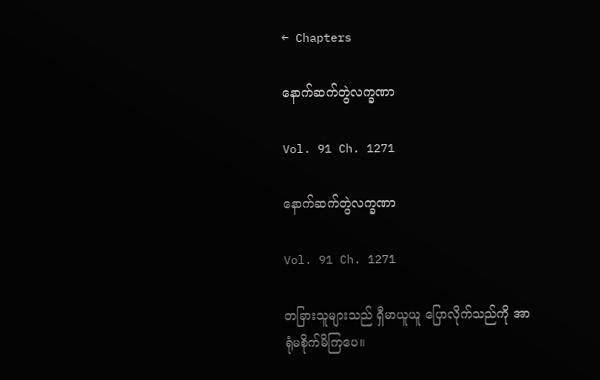← Chapters

နောက်ဆက်တွဲလက္ခဏာ

Vol. 91 Ch. 1271

နောက်ဆက်တွဲလက္ခဏာ

Vol. 91 Ch. 1271

တခြားသူများသည် ရှီမာယူယူ ပြောလိုက်သည်ကို အာရုံမစိုက်မိကြပေ။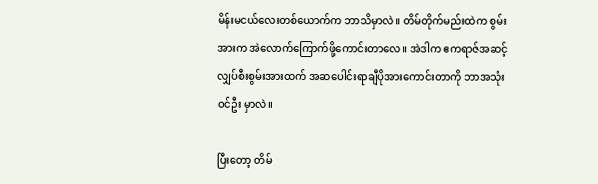မိန်းမငယ်လေးတစ်ယောက်က ဘာသိမှာလဲ။ တိမ်တိုက်မည်းထဲက စွမ်းအားက အဲလောက်ကြောက်ဖို့ကောင်းတာလေ။ အဲဒါက ဧကရာဇ်အဆင့် လျှပ်စီးစွမ်းအားထက် အဆပေါင်းရာချီပိုအားကောင်းတာကို ဘာအသုံးဝင်ဦး မှာလဲ။

ပြီးတော့ တိမ်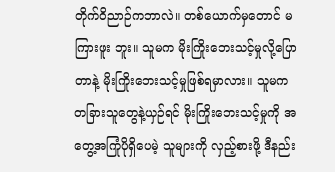တိုက်ဝိညာဉ်ကဘာလဲ။ တစ်ယောက်မှတောင် မကြားဖူး ဘူး။ သူမက မိုးကြိုးဘေးသင့်မှုလို့ပြောတာနဲ့ မိုးကြိုးဘေးသင့်မှုဖြစ်ရမှာလား။ သူမက တခြားသူတွေနဲ့ယှဉ်ရင် မိုးကြိုးဘေးသင့်မှုကို အတွေ့အကြုံပိုရှိပေမဲ့ သူများကို လှည့်စားဖို့ ဒီနည်း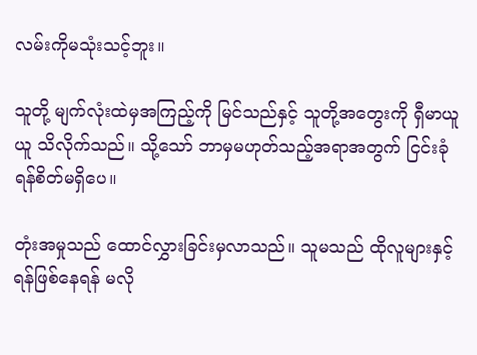လမ်းကိုမသုံးသင့်ဘူး။

သူတို့ မျက်လုံးထဲမှအကြည့်ကို မြင်သည်နှင့် သူတို့အတွေးကို ရှီမာယူယူ သိလိုက်သည်။ သို့သော် ဘာမှမဟုတ်သည့်အရာအတွက် ငြင်းခုံရန်စိတ်မရှိပေ။

တုံးအမှုသည် ထောင်လွှားခြင်းမှလာသည်။ သူမသည် ထိုလူများနှင့် ရန်ဖြစ်နေရန် မလို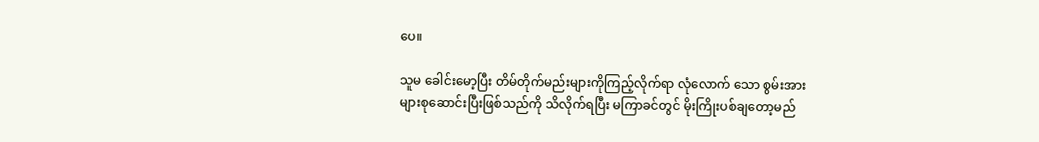ပေ။

သူမ ခေါင်းမော့ပြီး တိမ်တိုက်မည်းများကိုကြည့်လိုက်ရာ လုံလောက် သော စွမ်းအားများစုဆောင်းပြီးဖြစ်သည်ကို သိလိုက်ရပြီး မကြာခင်တွင် မိုးကြိုးပစ်ချတော့မည်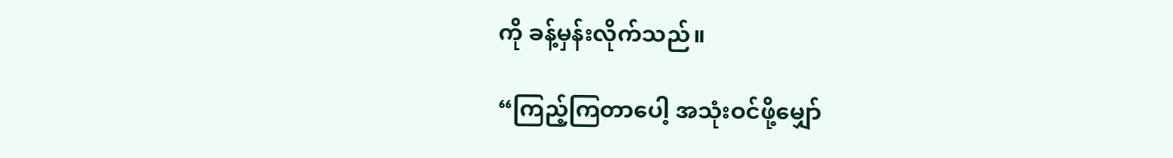ကို ခန့်မှန်းလိုက်သည်။

“ကြည့်ကြတာပေါ့ အသုံးဝင်ဖို့မျှော်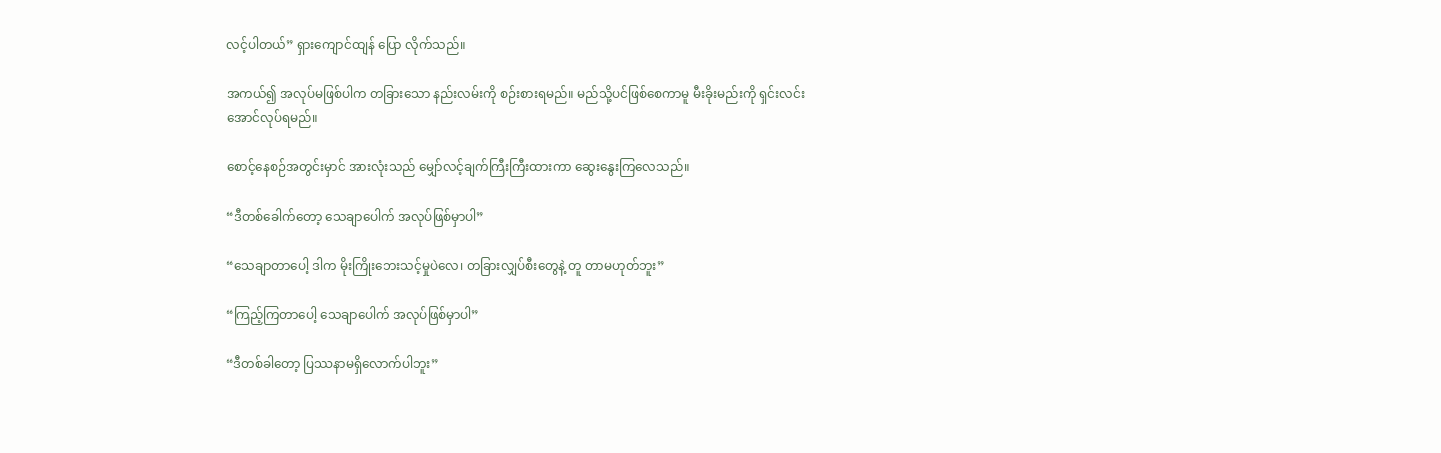လင့်ပါတယ်” ရှားကျောင်ထျန် ပြော လိုက်သည်။

အကယ်၍ အလုပ်မဖြစ်ပါက တခြားသော နည်းလမ်းကို စဉ်းစားရမည်။ မည်သို့ပင်ဖြစ်စေကာမူ မီးခိုးမည်းကို ရှင်းလင်းအောင်လုပ်ရမည်။

စောင့်နေစဉ်အတွင်းမှာင် အားလုံးသည် မျှော်လင့်ချက်ကြီးကြီးထားကာ ဆွေးနွေးကြလေသည်။

“ဒီတစ်ခေါက်တော့ သေချာပေါက် အလုပ်ဖြစ်မှာပါ”

“သေချာတာပေါ့ ဒါက မိုးကြိုးဘေးသင့်မှုပဲလေ၊ တခြားလျှပ်စီးတွေနဲ့ တူ တာမဟုတ်ဘူး”

“ကြည့်ကြတာပေါ့ သေချာပေါက် အလုပ်ဖြစ်မှာပါ”

“ဒီတစ်ခါတော့ ပြဿနာမရှိလောက်ပါဘူး”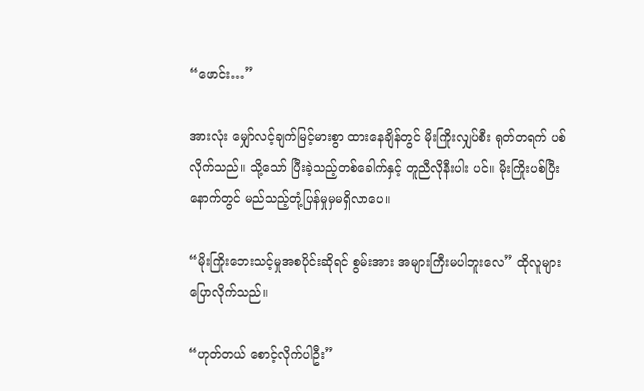“ဖောင်း…”

အားလုံး မျှော်လင့်ချက်မြင့်မားစွာ ထားနေချိန်တွင် မိုးကြိုးလျှပ်စီး ရုတ်တရက် ပစ်လိုက်သည်။ သို့သော် ပြီးခဲ့သည့်တစ်ခေါက်နှင့် တူညီလိုနီးပါး ပင်။ မိုးကြိုးပစ်ပြီးနောက်တွင် မည်သည့်တုံ့ပြန်မှုမှမရှိလာပေ။

“မိုးကြိုးဘေးသင့်မှုအစပိုင်းဆိုရင် စွမ်းအား အများကြီးမပါဘူးလေ” ထိုလူများပြောလိုက်သည်။

“ဟုတ်တယ် စောင့်လိုက်ပါဦး”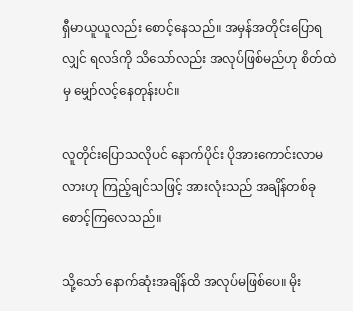ရှီမာယူယူလည်း စောင့်နေသည်။ အမှန်အတိုင်းပြောရလျှင် ရလဒ်ကို သိသော်လည်း အလုပ်ဖြစ်မည်ဟု စိတ်ထဲမှ မျှော်လင့်နေတုန်းပင်။

လူတိုင်းပြောသလိုပင် နောက်ပိုင်း ပိုအားကောင်းလာမလားဟု ကြည့်ချင်သဖြင့် အားလုံးသည် အချိန်တစ်ခုစောင့်ကြလေသည်။

သို့သော် နောက်ဆုံးအချိန်ထိ အလုပ်မဖြစ်ပေ။ မိုး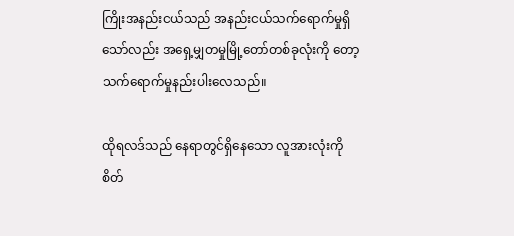ကြိုးအနည်းငယ်သည် အနည်းငယ်သက်ရောက်မှုရှိသော်လည်း အရှေ့မျှတမှုမြို့တော်တစ်ခုလုံးကို တော့ သက်ရောက်မှုနည်းပါးလေသည်။

ထိုရလဒ်သည် နေရာတွင်ရှိနေသော လူအားလုံးကို စိတ်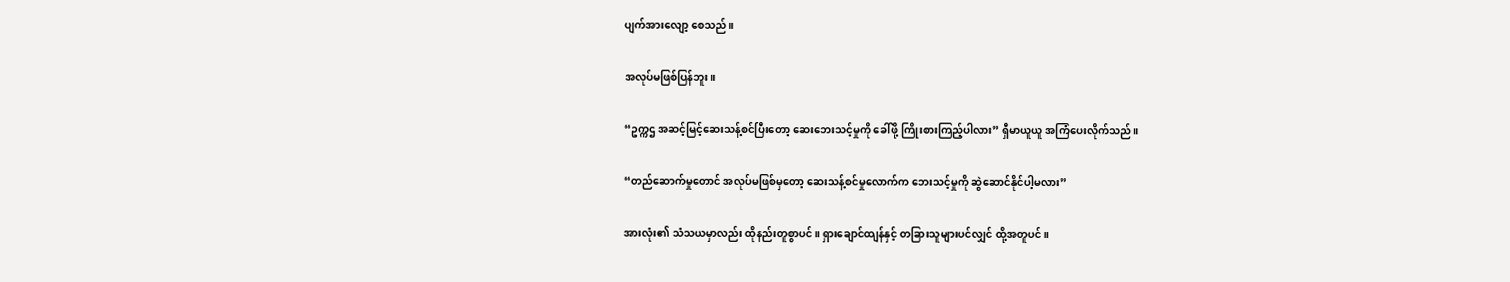ပျက်အားလျော့ စေသည်။

အလုပ်မဖြစ်ပြန်ဘူး။

“ဥက္ကဌ အဆင့်မြင့်ဆေးသန့်စင်ပြီးတော့ ဆေးဘေးသင့်မှုကို ခေါ်ဖို့ ကြိုးစားကြည့်ပါလား” ရှီမာယူယူ အကြံပေးလိုက်သည်။

“တည်ဆောက်မှုတောင် အလုပ်မဖြစ်မှတော့ ဆေးသန့်စင်မှုလောက်က ဘေးသင့်မှုကို ဆွဲဆောင်နိုင်ပါ့မလား”

အားလုံး၏ သံသယမှာလည်း ထိုနည်းတူစွာပင်။ ရှားချောင်ထျန်နှင့် တခြားသူများပင်လျှင် ထို့အတူပင်။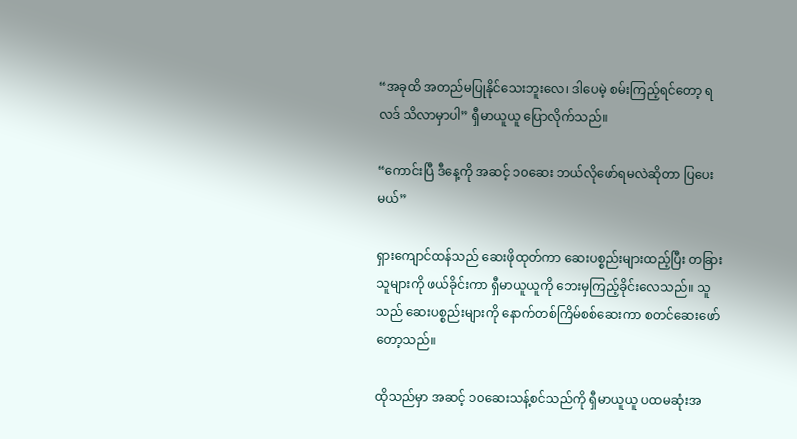“အခုထိ အတည်မပြုနိုင်သေးဘူးလေ၊ ဒါပေမဲ့ စမ်းကြည့်ရင်တော့ ရလဒ် သိလာမှာပါ” ရှီမာယူယူ ပြောလိုက်သည်။

“ကောင်းပြီ ဒီနေ့ကို အဆင့် ၁၀ဆေး ဘယ်လိုဖော်ရမလဲဆိုတာ ပြပေး မယ်”

ရှားကျောင်ထန်သည် ဆေးဖိုထုတ်ကာ ဆေးပစ္စည်းများထည့်ပြီး တခြားသူများကို ဖယ်ခိုင်းကာ ရှီမာယူယူကို ဘေးမှကြည့်ခိုင်းလေသည်။ သူသည် ဆေးပစ္စည်းများကို နောက်တစ်ကြိမ်စစ်ဆေးကာ စတင်ဆေးဖော် တော့သည်။

ထိုသည်မှာ အဆင့် ၁၀ဆေးသန့်စင်သည်ကို ရှီမာယူယူ ပထမဆုံးအ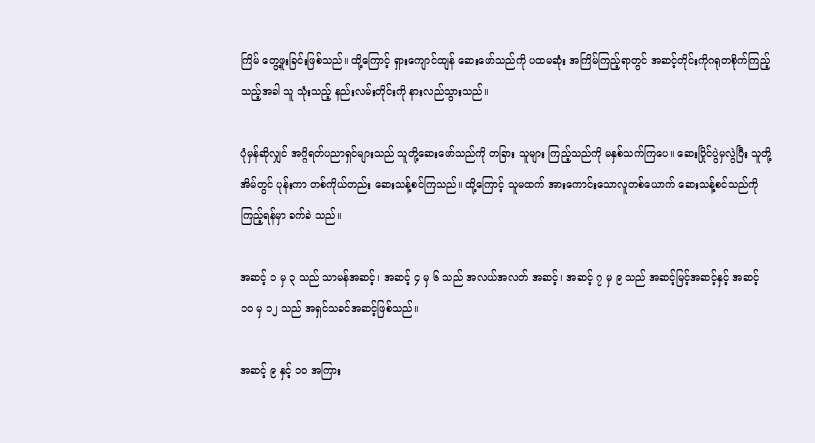ကြိမ် တွေ့ဖူးခြင်းဖြစ်သည်။ ထို့ကြောင့် ရှားကျောင်ထျန် ဆေးဖော်သည်ကို ပထမဆုံး အကြိမ်ကြည့်ရာတွင် အဆင့်တိုင်းကိုဂရုတစိုက်ကြည့်သည့်အခါ သူ သုံးသည့် နည်းလမ်းတိုင်းကို နားလည်သွားသည်။

ပုံမှန်ဆိုလျှင် အဂ္ဂိရတ်ပညာရှင်များသည် သူတို့ဆေးဖော်သည်ကို တခြား သူများ ကြည့်သည်ကို မနှစ်သက်ကြပေ။ ဆေးပြိုင်ပွဲမှလွဲပြီး သူတို့ အိမ်တွင် ပုန်းကာ တစ်ကိုယ်တည်း ဆေးသန့်စင်ကြသည်။ ထို့ကြောင့် သူမထက် အားကောင်းသောလူတစ်ယောက် ဆေးသန့်စင်သည်ကို ကြည့်ရန်မှာ ခက်ခဲ သည်။

အဆင့် ၁ မှ ၃ သည် သာမန်အဆင့်၊ အဆင့် ၄ မှ ၆ သည် အလယ်အလတ် အဆင့်၊ အဆင့် ၇ မှ ၉ သည် အဆင့်မြင့်အဆင့်နှင့် အဆင့် ၁၀ မှ ၁၂ သည် အရှင်သခင်အဆင့်ဖြစ်သည်။

အဆင့် ၉ နှင့် ၁၀ အကြား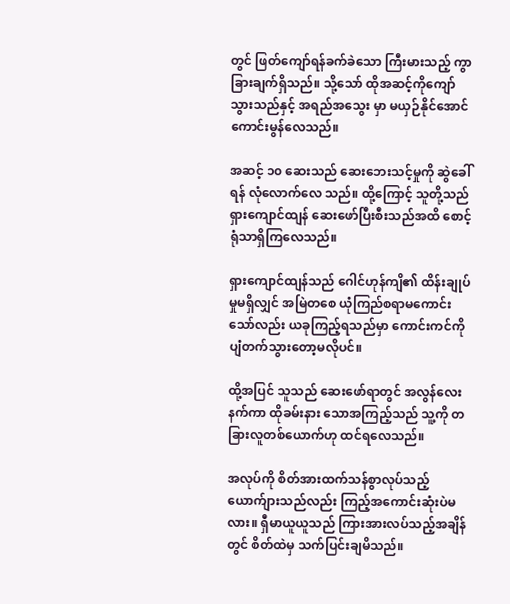တွင် ဖြတ်ကျော်ရန်ခက်ခဲသော ကြီးမားသည့် ကွာခြားချက်ရှိသည်။ သို့သော် ထိုအဆင့်ကိုကျော်သွားသည်နှင့် အရည်အသွေး မှာ မယှဉ်နိုင်အောင် ကောင်းမွန်လေသည်။

အဆင့် ၁၀ ဆေးသည် ဆေးဘေးသင့်မှုကို ဆွဲခေါ်ရန် လုံလောက်လေ သည်။ ထို့ကြောင့် သူတို့သည် ရှားကျောင်ထျန် ဆေးဖော်ပြီးစီးသည်အထိ စောင့်ရုံသာရှိကြလေသည်။

ရှားကျောင်ထျန်သည် ဂေါင်ဟုန်ကျိ၏ ထိန်းချုပ်မှုမရှိလျှင် အမြဲတစေ ယုံကြည်စရာမကောင်းသော်လည်း ယခုကြည့်ရသည်မှာ ကောင်းကင်ကို ပျံတက်သွားတော့မလိုပင်။

ထို့အပြင် သူသည် ဆေးဖော်ရာတွင် အလွန်လေးနက်ကာ ထိုခမ်းနား သောအကြည့်သည် သူ့ကို တခြားလူတစ်ယောက်ဟု ထင်ရလေသည်။

အလုပ်ကို စိတ်အားထက်သန်စွာလုပ်သည့် ယောက်ျားသည်လည်း ကြည့်အကောင်းဆုံးပဲမလား။ ရှီမာယူယူသည် ကြားအားလပ်သည့်အချိန်တွင် စိတ်ထဲမှ သက်ပြင်းချမိသည်။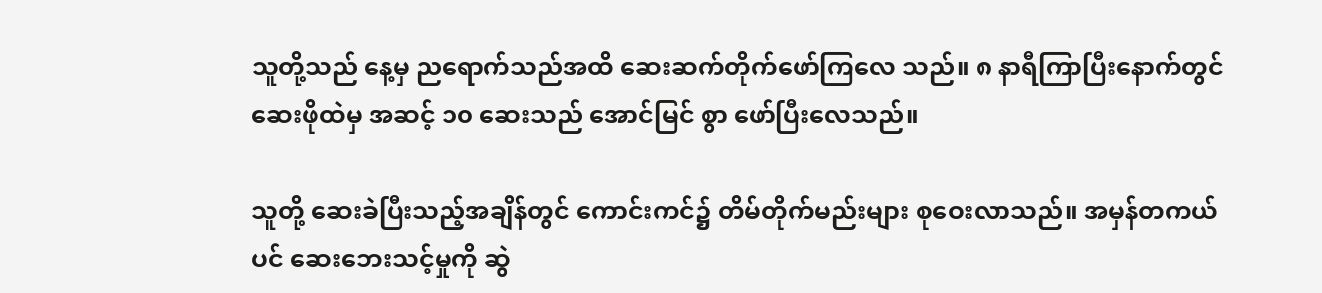သူတို့သည် နေ့မှ ညရောက်သည်အထိ ဆေးဆက်တိုက်ဖော်ကြလေ သည်။ ၈ နာရီကြာပြီးနောက်တွင် ဆေးဖိုထဲမှ အဆင့် ၁၀ ဆေးသည် အောင်မြင် စွာ ဖော်ပြီးလေသည်။

သူတို့ ဆေးခဲပြီးသည့်အချိန်တွင် ကောင်းကင်၌ တိမ်တိုက်မည်းများ စုဝေးလာသည်။ အမှန်တကယ်ပင် ဆေးဘေးသင့်မှုကို ဆွဲ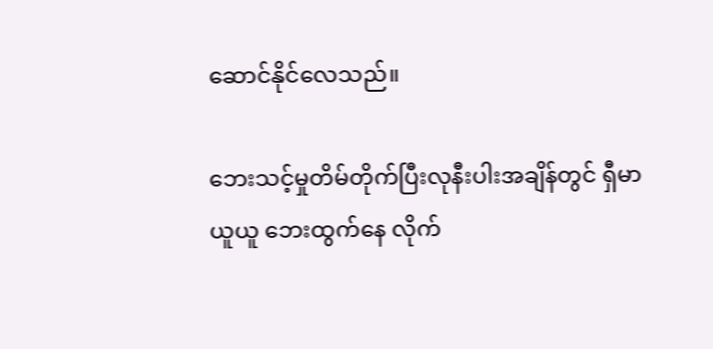ဆောင်နိုင်လေသည်။

ဘေးသင့်မှုတိမ်တိုက်ပြီးလုနီးပါးအချိန်တွင် ရှီမာယူယူ ဘေးထွက်နေ လိုက်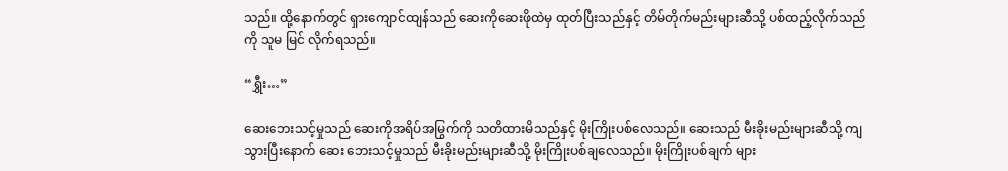သည်။ ထို့နောက်တွင် ရှားကျောင်ထျန်သည် ဆေးကိုဆေးဖိုထဲမှ ထုတ်ပြီးသည်နှင့် တိမ်တိုက်မည်းများဆီသို့ ပစ်ထည့်လိုက်သည်ကို သူမ မြင် လိုက်ရသည်။

“ရွှီး…”

ဆေးဘေးသင့်မှုသည် ဆေးကိုအရိပ်အမြွက်ကို သတိထားမိသည်နှင့် မိုးကြိုးပစ်လေသည်။ ဆေးသည် မီးခိုးမည်းများဆီသို့ ကျသွားပြီးနောက် ဆေး ဘေးသင့်မှုသည် မီးခိုးမည်းများဆီသို့ မိုးကြိုးပစ်ချလေသည်။ မိုးကြိုးပစ်ချက် များ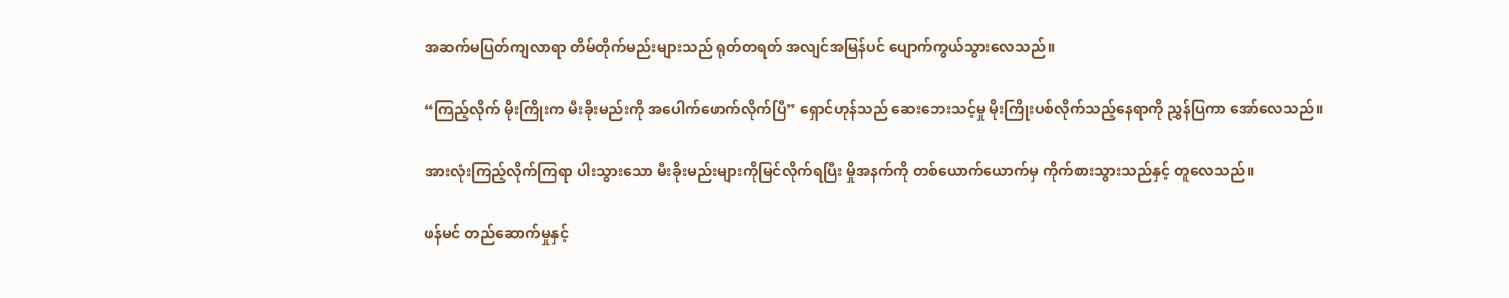အဆက်မပြတ်ကျလာရာ တိမ်တိုက်မည်းများသည် ရုတ်တရတ် အလျင်အမြန်ပင် ပျောက်ကွယ်သွားလေသည်။

“ကြည့်လိုက် မိုးကြိုးက မီးခိုးမည်းကို အပေါက်ဖောက်လိုက်ပြီ” ရှောင်ဟုန်သည် ဆေးဘေးသင့်မှု မိုးကြိုးပစ်လိုက်သည့်နေရာကို ညွှန်ပြကာ အော်လေသည်။

အားလုံးကြည့်လိုက်ကြရာ ပါးသွားသော မီးခိုးမည်းများကိုမြင်လိုက်ရပြီး မှိုအနက်ကို တစ်ယောက်ယောက်မှ ကိုက်စားသွားသည်နှင့် တူလေသည်။

ဖန်မင် တည်ဆောက်မှုနှင့်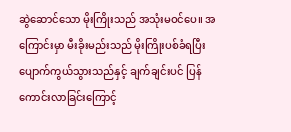ဆွဲဆောင်သော မိုးကြိုးသည် အသုံးမဝင်ပေ။ အကြောင်းမှာ မီးခိုးမည်းသည် မိုးကြိုးပစ်ခံရပြီး ပျောက်ကွယ်သွားသည်နှင့် ချက်ချင်းပင် ပြန်ကောင်းလာခြင်းကြောင့်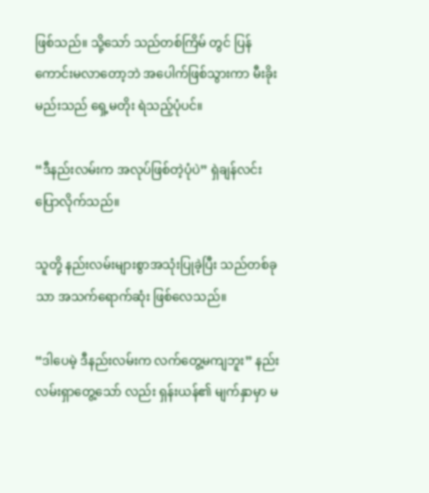ဖြစ်သည်။ သို့သော် သည်တစ်ကြိမ် တွင် ပြန်ကောင်းမလာတော့ဘဲ အပေါက်ဖြစ်သွားကာ မီးခိုးမည်းသည် ရှေ့မတိုး ရဲသည့်ပုံပင်။

“ဒီနည်းလမ်းက အလုပ်ဖြစ်တဲ့ပုံပဲ” ရှဲချန်လင်း ပြောလိုက်သည်။

သူတို့ နည်းလမ်းများစွာအသုံးပြုခဲ့ပြီး သည်တစ်ခုသာ အသက်ရောက်ဆုံး ဖြစ်လေသည်။

“ဒါပေမဲ့ ဒီနည်းလမ်းက လက်တွေ့မကျဘူး” နည်းလမ်းရှာတွေ့သော် လည်း ရှန်းယန်၏ မျက်နှာမှာ မ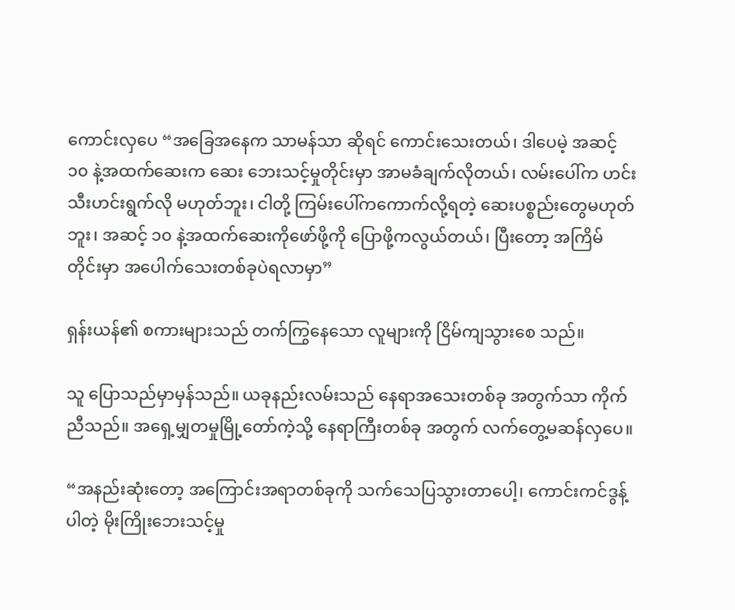ကောင်းလှပေ “အခြေအနေက သာမန်သာ ဆိုရင် ကောင်းသေးတယ်၊ ဒါပေမဲ့ အဆင့် ၁၀ နဲ့အထက်ဆေးက ဆေး ဘေးသင့်မှုတိုင်းမှာ အာမခံချက်လိုတယ်၊ လမ်းပေါ်က ဟင်းသီးဟင်းရွက်လို မဟုတ်ဘူး၊ ငါတို့ ကြမ်းပေါ်ကကောက်လို့ရတဲ့ ဆေးပစ္စည်းတွေမဟုတ်ဘူး၊ အဆင့် ၁၀ နဲ့အထက်ဆေးကိုဖော်ဖို့ကို ပြောဖို့ကလွယ်တယ်၊ ပြီးတော့ အကြိမ် တိုင်းမှာ အပေါက်သေးတစ်ခုပဲရလာမှာ”

ရှန်းယန်၏ စကားများသည် တက်ကြွနေသော လူများကို ငြိမ်ကျသွား‌စေ သည်။

သူ ပြောသည်မှာမှန်သည်။ ယခုနည်းလမ်းသည် နေရာအသေးတစ်ခု အတွက်သာ ကိုက်ညီသည်။ အရှေ့မျှတမှုမြို့တော်ကဲ့သို့ နေရာကြီးတစ်ခု အတွက် လက်တွေ့မဆန်လှပေ။

“အနည်းဆုံးတော့ အကြောင်းအရာတစ်ခုကို သက်သေပြသွားတာပေါ့၊ ကောင်းကင်ဒွန့်ပါတဲ့ မိုးကြိုးဘေးသင့်မှု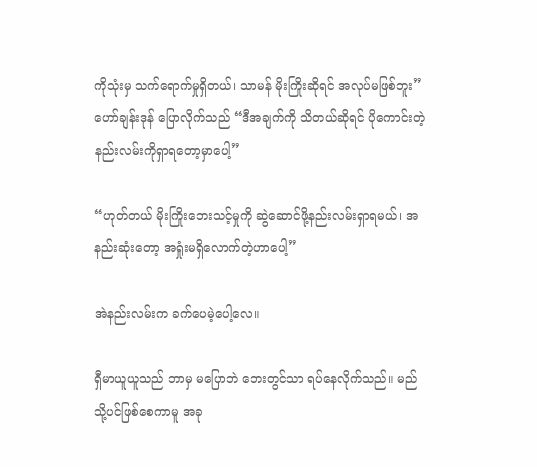ကိုသုံးမှ သက်ရောက်မှုရှိတယ်၊ သာမန် မိုးကြိုးဆိုရင် အလုပ်မဖြစ်ဘူး” ဟော်ချန်းဒုန် ပြောလိုက်သည် “ဒီအချက်ကို သိတယ်ဆိုရင် ပိုကောင်းတဲ့နည်းလမ်းကိုရှာရတော့မှာပေါ့”

“ဟုတ်တယ် မိုးကြိုးဘေးသင့်မှုကို ဆွဲဆောင်ဖို့နည်းလမ်းရှာရမယ်၊ အနည်းဆုံးတော့ အရှုံးမရှိလောက်တဲ့ဟာပေါ့”

အဲနည်းလမ်းက ခက်ပေမဲ့ပေါ့လေ။

ရှီမာယူယူသည် ဘာမှ မပြောဘဲ ဘေးတွင်သာ ရပ်နေလိုက်သည်။ မည်သို့ပင်ဖြစ်စေကာမူ အခု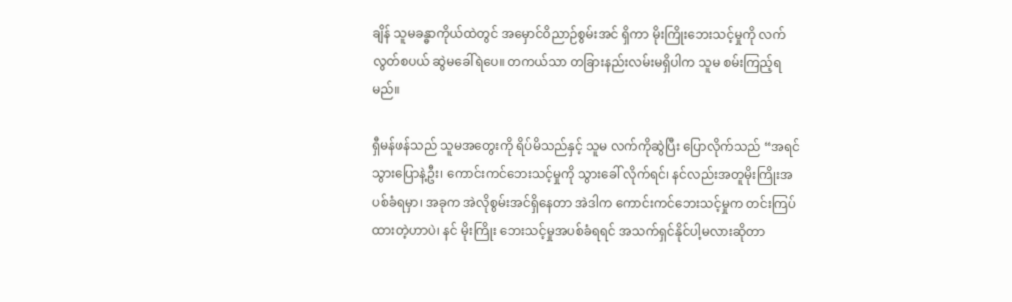ချိန် သူမခန္ဓာကိုယ်ထဲတွင် အမှောင်ဝိညာဉ်စွမ်းအင် ရှိကာ မိုးကြိုးဘေးသင့်မှုကို လက်လွတ်စပယ် ဆွဲမခေါ်ရဲပေ။ တကယ်သာ တခြားနည်းလမ်းမရှိပါက သူမ စမ်းကြည့်ရမည်။

ရှီမန်ဖန်သည် သူမအတွေးကို ရိပ်မိသည်နှင့် သူမ လက်ကိုဆွဲပြီး ပြောလိုက်သည် “အရင်သွားပြောနဲ့ဦး၊ ကောင်းကင်ဘေးသင့်မှုကို သွားခေါ် လိုက်ရင်၊ နင်လည်းအတူမိုးကြိုးအပစ်ခံရမှာ၊ အခုက အဲလိုစွမ်းအင်ရှိနေတာ အဲဒါက ကောင်းကင်ဘေးသင့်မှုက တင်းကြပ်ထားတဲ့ဟာပဲ၊ နင် မိုးကြိုး ဘေးသင့်မှုအပစ်ခံရရင် အသက်ရှင်နိုင်ပါ့မလားဆိုတာ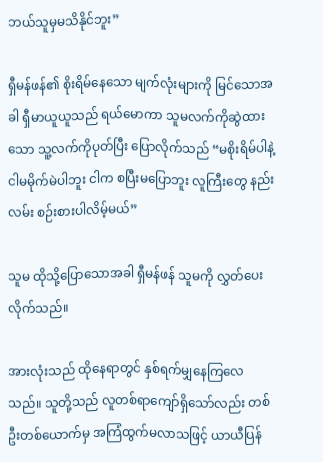ဘယ်သူမှမသိနိုင်ဘူး”

ရှီမန်ဖန်၏ စိုးရိမ်နေသော မျက်လုံးများကို မြင်သောအခါ ရှီမာယူယူသည် ရယ်မောကာ သူမလက်ကိုဆွဲထားသော သူ့လက်ကိုပုတ်ပြီး ပြောလိုက်သည် “မစိုးရိမ်ပါနဲ့ ငါမမိုက်မဲပါဘူး ငါက စပြီးမပြောဘူး လူကြီးတွေ နည်းလမ်း စဉ်းစားပါလိမ့်မယ်”

သူမ ထိုသို့ပြောသောအခါ ရှီမန်ဖန် သူမကို လွှတ်ပေးလိုက်သည်။

အားလုံးသည် ထိုနေရာတွင် နှစ်ရက်မျှနေကြလေသည်။ သူတို့သည် လူတစ်ရာကျော်ရှိသော်လည်း တစ်ဦးတစ်ယောက်မှ အကြံထွက်မလာသဖြင့် ယာယီပြန်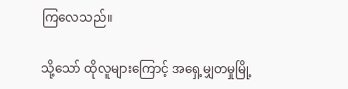ကြလေသည်။

သို့သော် ထိုလူများကြောင့် အရှေ့မျှတမှုမြို့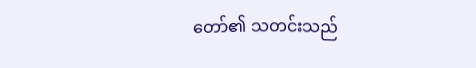တော်၏ သတင်းသည်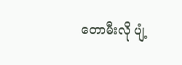တောမီးလို ပျံ့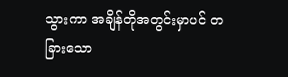သွားကာ အချိန်တိုအတွင်းမှာပင် တခြားသော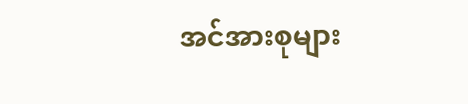အင်အားစုများ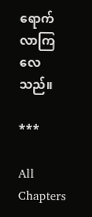ရောက်လာကြလေသည်။

***

All Chapters